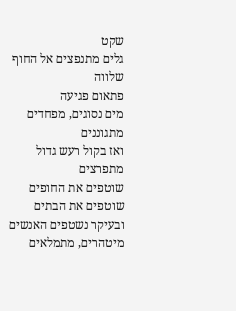שקט
גלים מתנפצים אל החוף
שלווה
פתאום פגיעה
מים נסוגים, מפחדים
מתגוננים
ואז בקול רעש גדול
מתפרצים
שוטפים את החופים
שוטפים את הבתים
ובעיקר נשטפים האנשים
מיטהרים, מתמלאים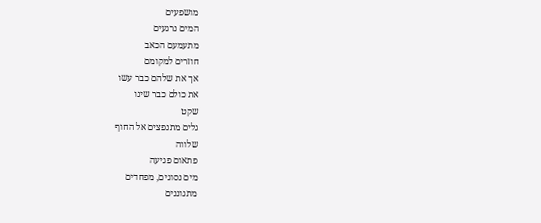מושפעים
המים נרגעים
מתעמעם הכאב
חוזרים למקומם
אך את שלהם כבר עשו
את כולם כבר שינו
שקט
גלים מתנפצים אל החוף
שלווה
פתאום פגיעה
מים נסוגים, מפחדים
מתגוננים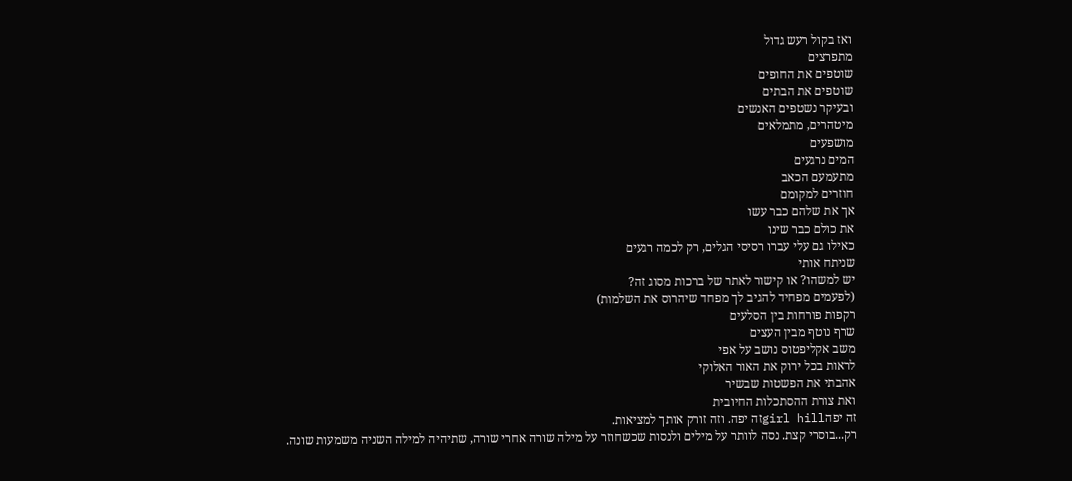ואז בקול רעש גדול
מתפרצים
שוטפים את החופים
שוטפים את הבתים
ובעיקר נשטפים האנשים
מיטהרים, מתמלאים
מושפעים
המים נרגעים
מתעמעם הכאב
חוזרים למקומם
אך את שלהם כבר עשו
את כולם כבר שינו
כאילו גם עלי עברו רסיסי הגלים, רק לכמה רגעים
שניתח אותי
יש למשהו? או קישור לאתר של ברכות מסוג זה?
(לפעמים מפחיד להגיב לך מפחד שיהרוס את השלמות)
רקפות פורחות בין הסלעים
שרף נוטף מבין העצים
משב אקליפטוס נושב על אפי
לראות בכל ירוק את האור האלוקי
אהבתי את הפשטות שבשיר
ואת צורת ההסתכלות החיובית
זה יפהgirl hillזה יפה. וזה זורק אותך למציאות.
רק...בוסרי קצת. נסה לוותר על מילים ולנסות שכשחוזר על מילה שורה אחרי שורה, שתיהיה למילה השניה משמעות שונה.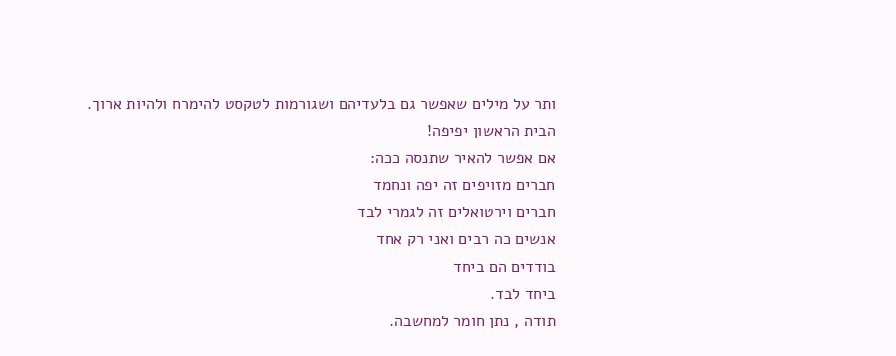ותר על מילים שאפשר גם בלעדיהם ושגורמות לטקסט להימרח ולהיות ארוך.
הבית הראשון יפיפה!
אם אפשר להאיר שתנסה ככה:
חברים מזויפים זה יפה ונחמד
חברים וירטואלים זה לגמרי לבד
אנשים כה רבים ואני רק אחד
בודדים הם ביחד
ביחד לבד.
תודה , נתן חומר למחשבה.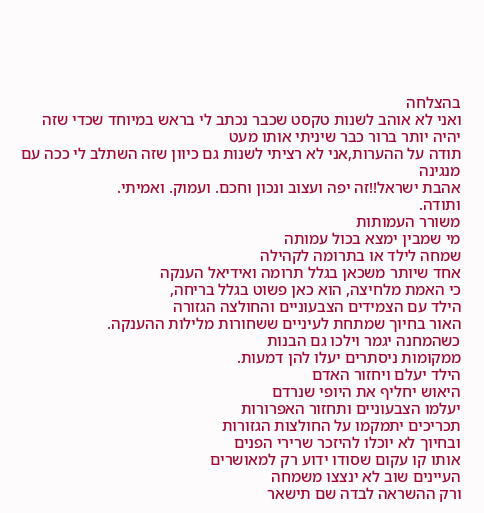בהצלחה
ואני לא אוהב לשנות טקסט שכבר נכתב לי בראש במיוחד שכדי שזה יהיה יותר ברור כבר שיניתי אותו מעט
תודה על ההערות,אני לא רציתי לשנות גם כיוון שזה השתלב לי ככה עם מנגינה
אהבת ישראל!!זה יפה ועצוב ונכון וחכם. ועמוק. ואמיתי.
ותודה.
משורר העמותות
מי שמבין ימצא בכול עמותה
שמחה לילד או בתרומה לקהילה
אחד שיותר משכאן בגלל תרומה ואידיאל הענקה
כי האמת מלחיצה, הוא כאן פשוט בגלל בריחה,
הילד עם הצמידים הצבעוניים והחולצה הגזורה
האור בחיוך שמתחת לעיניים ששחורות מלילות ההענקה.
כשהמחנה יגמר וילכו גם הבנות
ממקומות ניסתרים יעלו להן דמעות.
הילד יעלם ויחזור האדם
היאוש יחליף את היופי שנרדם
יעלמו הצבעוניים ותחזור האפרורות
תכריכים יתמקמו על החולצות הגזורות
ובחיוך לא יוכלו להיזכר שרירי הפנים
אותו קו עקום שסודו ידוע רק למאושרים
העיינים שוב לא ינצצו משמחה
ורק ההשראה לבדה שם תישאר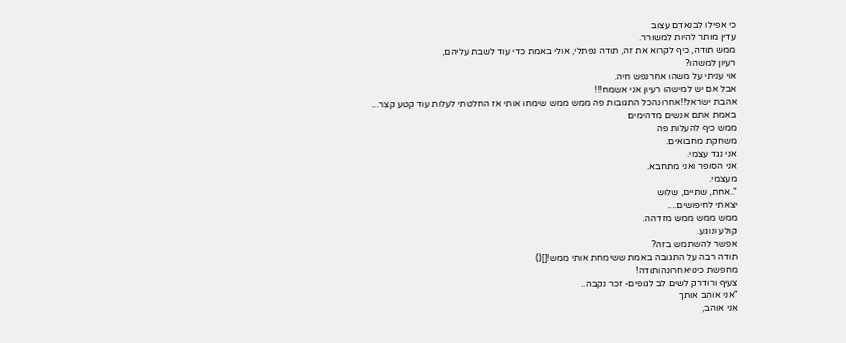כי אפילו לבנאדם עצוב
עדין מותר להיות למשורר.
ממש תודה, כיף לקרוא את זה, תודה נפתלי, אולי באמת כדי עוד לשבת עליהם,
רעיון למשהו?
אוי עניתי על משהו אחרנפש חיה.
אבל אם יש למישהו רעיון אני אשמח!!!
אהבת ישראל!!אחרונהכל התגובות פה ממש ממש שימחו אותי אז החלטתי לעלות עוד קטע קצר...
באמת אתם אנשים מדהימים
ממש כיף להעלות פה
משחקת מחבואים.
אני נגד עצמי.
אני הסופר ואני מתחבא.
מעצמי.
"..אחת, שתיים, שלוש
יצאתי לחיפושים....
ממש ממש ממש מזדהה.
קולע ונוגע.
אפשר להשתמש בזה?
תודה רבה על התגובה באמת ששימחת אותי ממש![]()
מחפשת כינויאחרונהותודה!
צעיף ורודרק לשים לב לגופים- זכר נקבה..
"אני אוהב אותך
אני אוהב,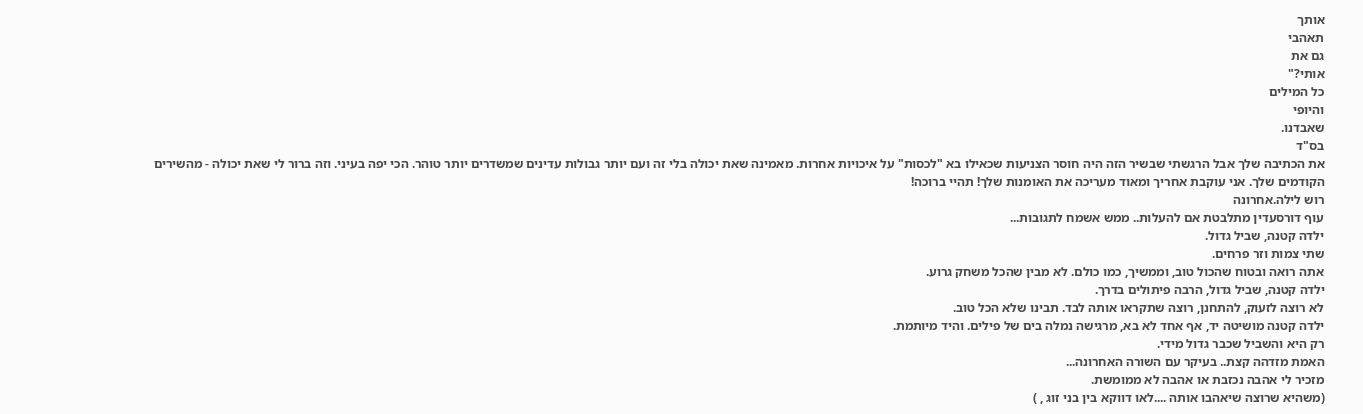אותך
תאהבי
גם את
אותי?"
כל המילים
והיופי
שאבדנו.
בס"ד
את הכתיבה שלך אבל הרגשתי שבשיר הזה היה חוסר הצניעות שכאילו בא "לכסות" על איכויות אחרות. מאמינה שאת יכולה בלי זה ועם יותר גבולות עדינים שמשדרים יותר טוהר. הכי יפה בעיני. וזה ברור לי שאת יכולה - מהשירים הקודמים שלך. אני עוקבת אחריך ומאוד מעריכה את האומנות שלך! תהיי ברוכה!
רוש לילה.אחרונה
עוף דורסעדין מתלבטת אם להעלות.. ממש אשמח לתגובות...
ילדה קטנה, שביל גדול.
שתי צמות וזר פרחים.
אתה רואה ובטוח שהכול טוב, וממשיך, כמו כולם. לא מבין שהכל משחק גרוע.
ילדה קטנה, שביל גדול, הרבה פיתולים בדרך.
לא רוצה לזעוק, להתחנן, רוצה שתקראו אותה לבד. תבינו שלא הכל טוב.
ילדה קטנה מושיטה יד, אף אחד לא בא, מרגישה נמלה בים של פילים. והיד מיותמת.
רק היא והשביל שכבר גדול מידי.
האמת מזדהה קצת.. בעיקר עם השורה האחרונה...
מזכיר לי אהבה נכזבת או אהבה לא ממומשת.
(משהיא שרוצה שיאהבו אותה ....לאו דווקא בין בני זוג , )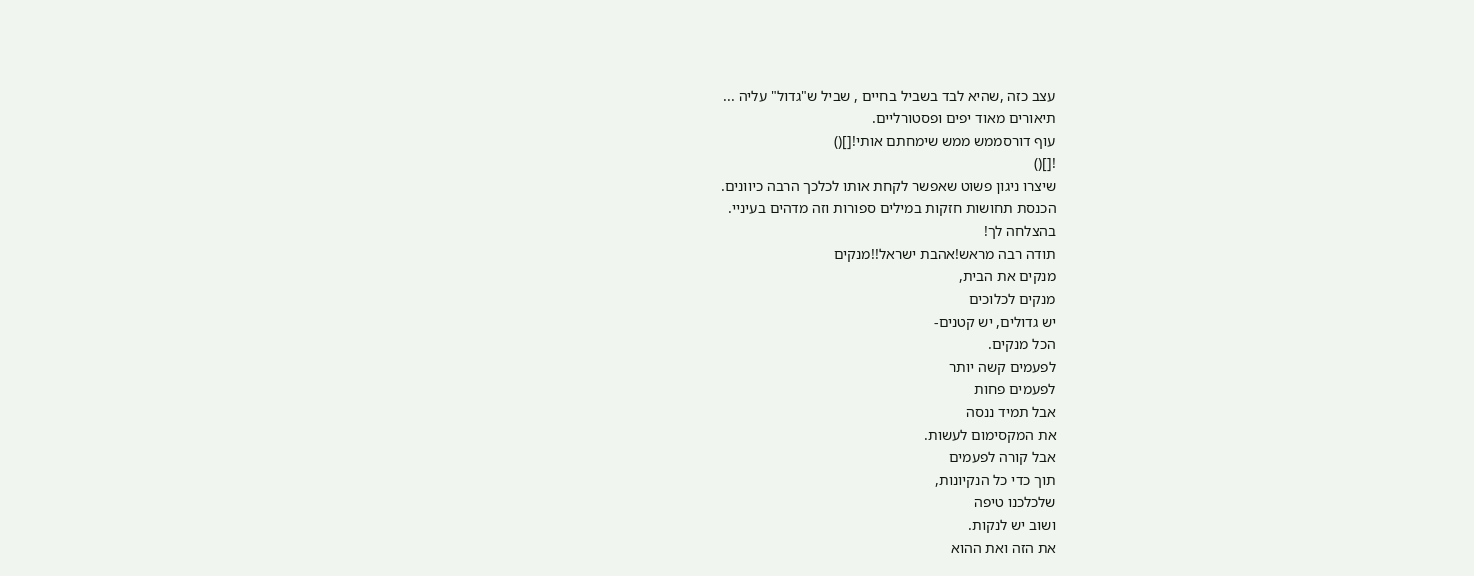עצב כזה ,שהיא לבד בשביל בחיים , שביל ש"גדול" עליה ...
תיאורים מאוד יפים ופסטורליים.
עוף דורסממש ממש שימחתם אותי![]()
![]()
שיצרו ניגון פשוט שאפשר לקחת אותו לכלכך הרבה כיוונים.
הכנסת תחושות חזקות במילים ספורות וזה מדהים בעיניי.
בהצלחה לך!
תודה רבה מראש!אהבת ישראל!!מנקים
מנקים את הבית,
מנקים לכלוכים
יש גדולים, יש קטנים-
הכל מנקים.
לפעמים קשה יותר
לפעמים פחות
אבל תמיד ננסה
את המקסימום לעשות.
אבל קורה לפעמים
תוך כדי כל הנקיונות,
שלכלכנו טיפה
ושוב יש לנקות.
את הזה ואת ההוא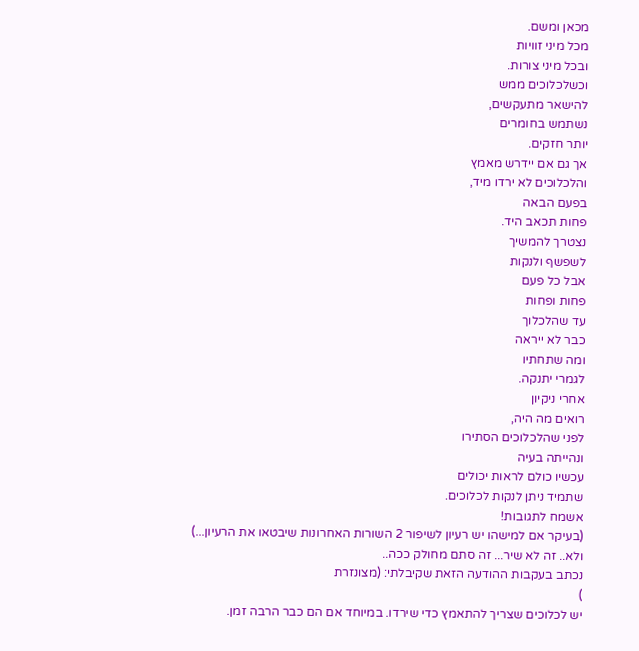מכאן ומשם.
מכל מיני זוויות
ובכל מיני צורות.
וכשלכלוכים ממש
להישאר מתעקשים,
נשתמש בחומרים
יותר חזקים.
אך גם אם יידרש מאמץ
והלכלוכים לא ירדו מיד,
בפעם הבאה
פחות תכאב היד.
נצטרך להמשיך
לשפשף ולנקות
אבל כל פעם
פחות ופחות
עד שהלכלוך
כבר לא ייראה
ומה שתחתיו
לגמרי יתנקה.
אחרי ניקיון
רואים מה היה,
לפני שהלכלוכים הסתירו
ונהייתה בעיה
עכשיו כולם לראות יכולים
שתמיד ניתן לנקות לכלוכים.
אשמח לתגובות!
(בעיקר אם למישהו יש רעיון לשיפור 2 השורות האחרונות שיבטאו את הרעיון...)
ולא.. זה לא שיר... זה סתם מחולק ככה..
נכתב בעקבות ההודעה הזאת שקיבלתי: (מצונזרת
)
יש לכלוכים שצריך להתאמץ כדי שירדו. במיוחד אם הם כבר הרבה זמן.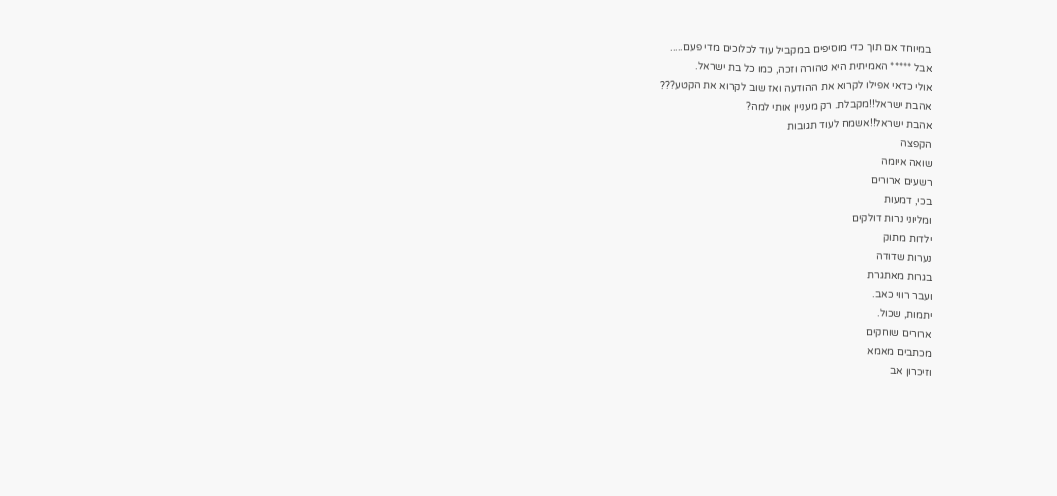במיוחד אם תוך כדי מוסיפים במקביל עוד לכלוכים מדי פעם.....
אבל ***** האמיתית היא טהורה וזכה, כמו כל בת ישראל.
אולי כדאי אפילו לקרוא את ההודעה ואז שוב לקרוא את הקטע???
אהבת ישראל!!מקבלת. רק מעניין אותי למה?
אהבת ישראל!!אשמח לעוד תגובות
הקפצה
שואה איומה
רשעים ארורים
בכי, דמעות
ומליוני נרות דולקים
ילדות מתוק
נערות שדודה
בגרות מאתגרת
ועבר רווי כאב.
יתמות, שכול.
ארורים שוחקים
מכתבים מאמא
וזיכרון אב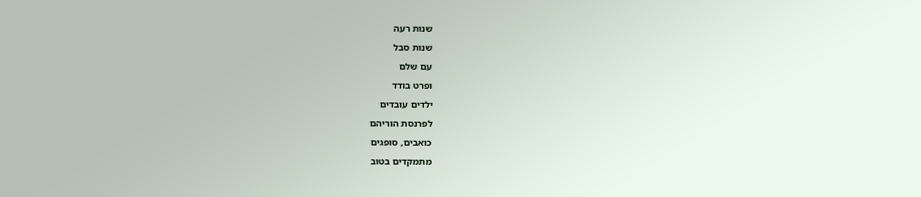שנות רעה
שנות סבל
עם שלם
ופרט בודד
ילדים עובדים
לפרנסת הוריהם
כואבים, סופגים
מתמקדים בטוב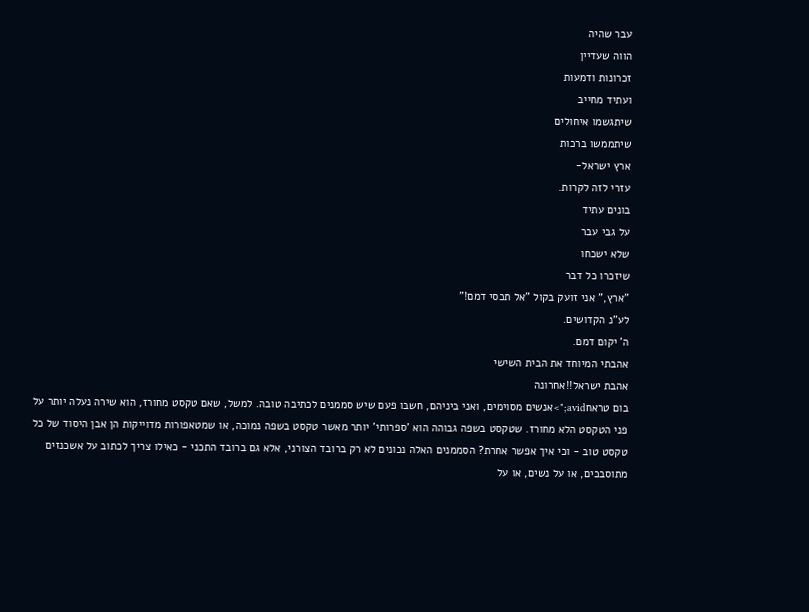עבר שהיה
הווה שעדיין
זכרונות ודמעות
ועתיד מחייב
שיתגשמו איחולים
שיתממשו ברכות
ארץ ישראל-
עזרי לזה לקרות.
בונים עתיד
על גבי עבר
שלא ישכחו
שיזכרו כל דבר
"ארץ," אני זועק בקול "אל תכסי דמם!"
לע"נ הקדושים.
ה' יקום דמם.
אהבתי המיוחד את הבית השישי
אהבת ישראל!!אחרונה
בום טראחavid;">אנשים מסוימים, ואני ביניהם, חשבו פעם שיש סממנים לכתיבה טובה. למשל, שאם טקסט מחורז, הוא שירה נעלה יותר על פני הטקסט הלא מחורז. שטקסט בשפה גבוהה הוא 'ספרותי' יותר מאשר טקסט בשפה נמוכה, או שמטאפורות מדוייקות הן אבן היסוד של כל טקסט טוב - וכי איך אפשר אחרת? הסממנים האלה נכונים לא רק ברובד הצורני, אלא גם ברובד התכני - כאילו צריך לכתוב על אשכנזים מתוסבכים, או על נשים, או על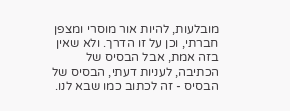מובלעות, להיות אור מוסרי ומצפן חברתי, וכן על זו הדרך. ולא שאין בזה אמת, אבל הבסיס של הכתיבה, לעניות דעתי, הבסיס של הבסיס - זה לכתוב כמו שבא לנו.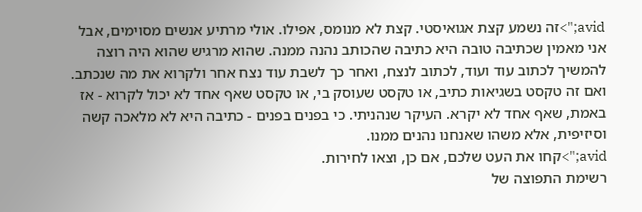avid;">זה נשמע קצת אגואיסטי. קצת לא מנומס, אפילו. אולי מרתיע אנשים מסוימים, אבל אני מאמין שכתיבה טובה היא כתיבה שהכותב נהנה ממנה. שהוא מרגיש שהוא היה רוצה להמשיך לכתוב עוד ועוד, לכתוב לנצח, ואחר כך לשבת עוד נצח אחר ולקרוא את מה שנכתב. ואם זה טקסט בשגיאות כתיב, או טקסט שעוסק בי, או טקסט שאף אחד לא יכול לקרוא - אז באמת, שאף אחד לא יקרא. העיקר שנהניתי. כי בפנים בפנים - כתיבה היא לא מלאכה קשה וסיזיפית, אלא משהו שאנחנו נהנים ממנו.
avid;">קחו את העט שלכם, אם כן, וצאו לחירות.
רשימת התפוצה של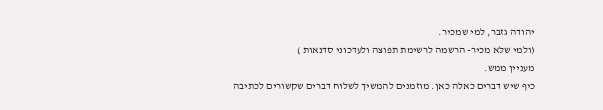יהודה גזבר, למי שמכיר.
(ולמי שלא מכיר- הרשמה לרשימת תפוצה ולעדכוני סדנאות )
מעניין ממש.
כיף שיש דברים כאלה כאן. מוזמנים להמשיך לשלוח דברים שקשורים לכתיבה